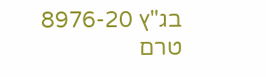בג"ץ 8976-20
טרם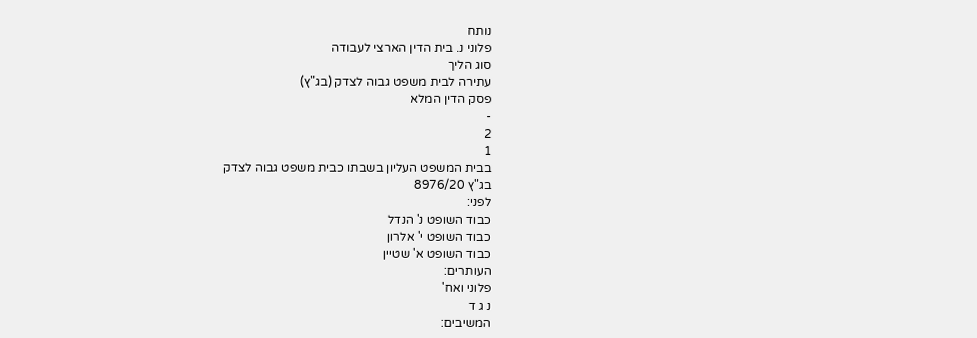נותח
פלוני נ. בית הדין הארצי לעבודה
סוג הליך
עתירה לבית משפט גבוה לצדק (בג"ץ)
פסק הדין המלא
-
2
1
בבית המשפט העליון בשבתו כבית משפט גבוה לצדק
בג"ץ 8976/20
לפני:
כבוד השופט נ' הנדל
כבוד השופט י' אלרון
כבוד השופט א' שטיין
העותרים:
פלוני ואח'
נ ג ד
המשיבים: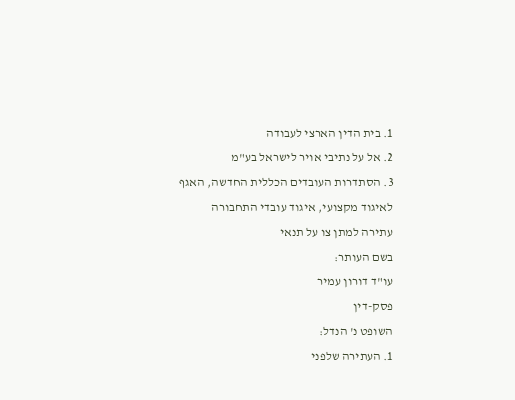1. בית הדין הארצי לעבודה
2. אל על נתיבי אויר לישראל בע"מ
3. הסתדרות העובדים הכללית החדשה, האגף
לאיגוד מקצועי, איגוד עובדי התחבורה
עתירה למתן צו על תנאי
בשם העותר:
עו"ד דורון עמיר
פסק-דין
השופט נ' הנדל:
1. העתירה שלפני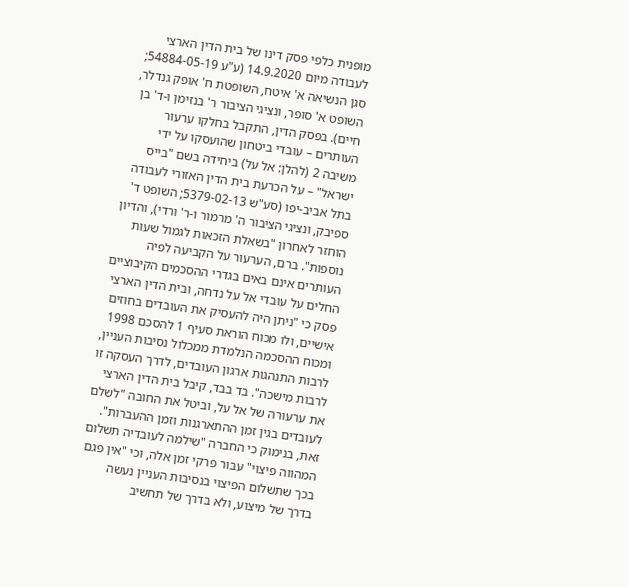מופנית כלפי פסק דינו של בית הדין הארצי לעבודה מיום 14.9.2020 (ע"ע 54884-05-19; סגן הנשיאה א' איטח, השופטת ח' אופק גנדלר, השופט א' סופר, ונציגי הציבור ר' בנזימן ו-ד' בן חיים). בפסק הדין, התקבל בחלקו ערעור העותרים – עובדי ביטחון שהועסקו על ידי משיבה 2 (להלן: אל על) ביחידה בשם "בייס ישראל" – על הכרעת בית הדין האזורי לעבודה בתל אביב-יפו (סע"ש 5379-02-13; השופט ד' ספיבק, ונציגי הציבור ה' מרמור ו-ר' ורדי), והדיון הוחזר לאחרון "בשאלת הזכאות לגמול שעות נוספות". ברם, הערעור על הקביעה לפיה העותרים אינם באים בגדרי ההסכמים הקיבוציים החלים על עובדי אל על נדחה, ובית הדין הארצי פסק כי "ניתן היה להעסיק את העובדים בחוזים אישיים, ולו מכוח הוראת סעיף 1 להסכם 1998 ומכוח ההסכמה הנלמדת ממכלול נסיבות העניין, לרבות התנהגות ארגון העובדים, לדרך העסקה זו לרבות מישכה". בד בבד, קיבל בית הדין הארצי את ערעורה של אל על, וביטל את החובה "לשלם לעובדים בגין זמן ההתארגנות וזמן ההעברות". זאת, בנימוק כי החברה "שילמה לעובדיה תשלום המהווה פיצוי" עבור פרקי זמן אלה, וכי "אין פגם בכך שתשלום הפיצוי בנסיבות העניין נעשה בדרך של מיצוע, ולא בדרך של תחשיב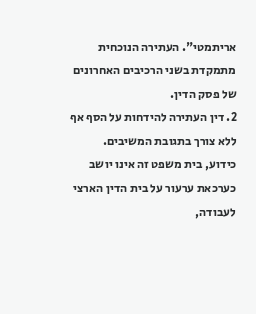אריתמטי". העתירה הנוכחית מתמקדת בשני הרכיבים האחרונים של פסק הדין.
2. דין העתירה להידחות על הסף אף ללא צורך בתגובת המשיבים.
כידוע, בית משפט זה אינו יושב כערכאת ערעור על בית הדין הארצי לעבודה,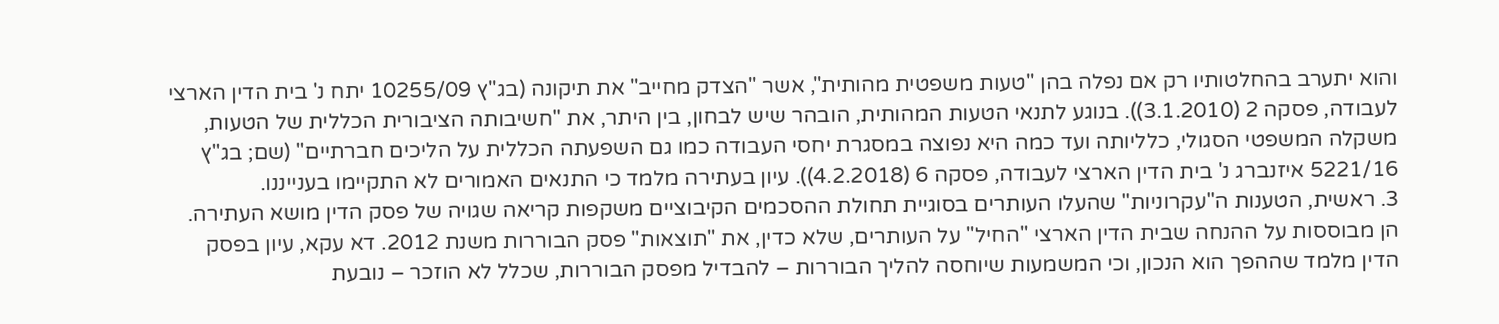והוא יתערב בהחלטותיו רק אם נפלה בהן "טעות משפטית מהותית", אשר "הצדק מחייב" את תיקונה (בג"ץ 10255/09 יתח נ' בית הדין הארצי לעבודה, פסקה 2 (3.1.2010)). בנוגע לתנאי הטעות המהותית, הובהר שיש לבחון, בין היתר, את "חשיבותה הציבורית הכללית של הטעות, משקלה המשפטי הסגולי, כלליותה ועד כמה היא נפוצה במסגרת יחסי העבודה כמו גם השפעתה הכללית על הליכים חברתיים" (שם; בג"ץ 5221/16 איזנברג נ' בית הדין הארצי לעבודה, פסקה 6 (4.2.2018)). עיון בעתירה מלמד כי התנאים האמורים לא התקיימו בענייננו.
3. ראשית, הטענות ה"עקרוניות" שהעלו העותרים בסוגיית תחולת ההסכמים הקיבוציים משקפות קריאה שגויה של פסק הדין מושא העתירה. הן מבוססות על ההנחה שבית הדין הארצי "החיל" על העותרים, שלא כדין, את "תוצאות" פסק הבוררות משנת 2012. דא עקא, עיון בפסק הדין מלמד שההפך הוא הנכון, וכי המשמעות שיוחסה להליך הבוררות – להבדיל מפסק הבוררות, שכלל לא הוזכר – נובעת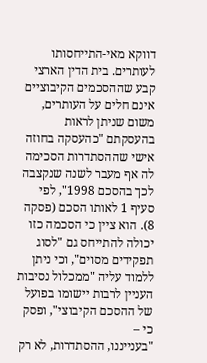דווקא מאי-התייחסותו לעותרים. בית הדין הארצי קבע שההסכמים הקיבוציים אינם חלים על העותרים, משום שניתן לראות בהעסקתם "כהעסקה בחוזה אישי שההסתדרות הסכימה לה אף מעבר לשנה שנקצבה לכך בהסכם 1998", לפי סעיף 1 לאותו הסכם (פסקה 8). הוא ציין כי הסכמה כזו יכולה להתייחס גם "לסוג תפקידים מסוים", וכי ניתן ללמוד עליה "ממכלול נסיבות העניין לרבות יישומו בפועל של ההסכם הקיבוצי", ופסק כי –
"בענייננו, ההסתדרות, לא רק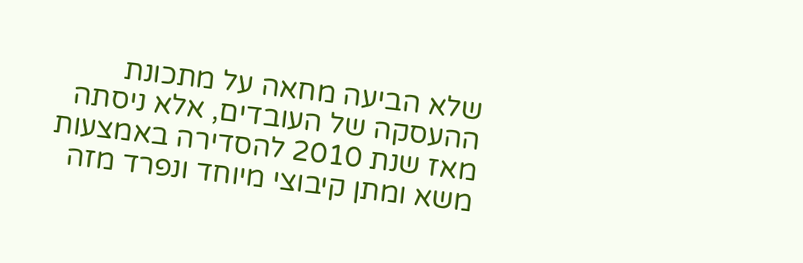שלא הביעה מחאה על מתכונת ההעסקה של העובדים, אלא ניסתה מאז שנת 2010 להסדירה באמצעות משא ומתן קיבוצי מיוחד ונפרד מזה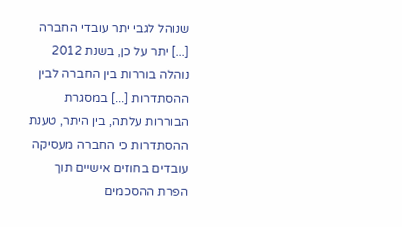שנוהל לגבי יתר עובדי החברה [...] יתר על כן, בשנת 2012 נוהלה בוררות בין החברה לבין ההסתדרות [...] במסגרת הבוררות עלתה, בין היתר, טענת ההסתדרות כי החברה מעסיקה עובדים בחוזים אישיים תוך הפרת ההסכמים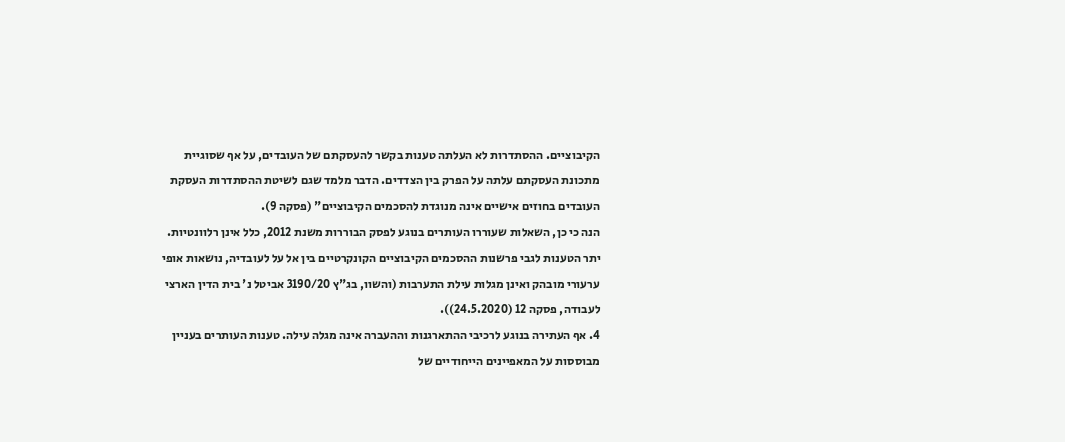הקיבוציים. ההסתדרות לא העלתה טענות בקשר להעסקתם של העובדים, על אף שסוגיית מתכונת העסקתם עלתה על הפרק בין הצדדים. הדבר מלמד שגם לשיטת ההסתדרות העסקת העובדים בחוזים אישיים אינה מנוגדת להסכמים הקיבוציים" (פסקה 9).
הנה כי כן, השאלות שעוררו העותרים בנוגע לפסק הבוררות משנת 2012, כלל אינן רלוונטיות.
יתר הטענות לגבי פרשנות ההסכמים הקיבוציים הקונקרטיים בין אל על לעובדיה, נושאות אופי ערעורי מובהק ואינן מגלות עילת התערבות (והשוו, בג"ץ 3190/20 אביטל נ' בית הדין הארצי לעבודה, פסקה 12 (24.5.2020)).
4. אף העתירה בנוגע לרכיבי ההתארגנות וההעברה אינה מגלה עילה. טענות העותרים בעניין מבוססות על המאפיינים הייחודיים של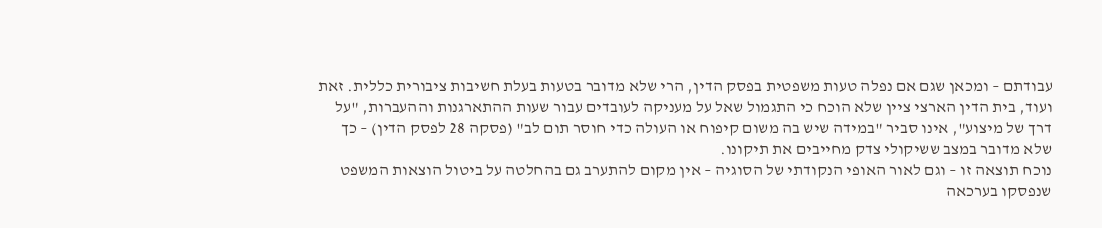עבודתם – ומכאן שגם אם נפלה טעות משפטית בפסק הדין, הרי שלא מדובר בטעות בעלת חשיבות ציבורית כללית. זאת ועוד, בית הדין הארצי ציין שלא הוכח כי התגמול שאל על מעניקה לעובדים עבור שעות ההתארגנות וההעברות, "על דרך של מיצוע", אינו סביר "במידה שיש בה משום קיפוח או העולה כדי חוסר תום לב" (פסקה 28 לפסק הדין) – כך שלא מדובר במצב ששיקולי צדק מחייבים את תיקונו.
נוכח תוצאה זו – וגם לאור האופי הנקודתי של הסוגיה – אין מקום להתערב גם בהחלטה על ביטול הוצאות המשפט שנפסקו בערכאה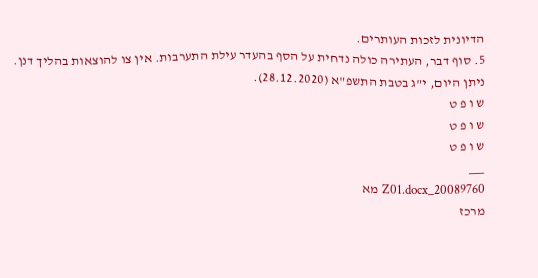הדיונית לזכות העותרים.
5. סוף דבר, העתירה כולה נדחית על הסף בהעדר עילת התערבות. אין צו להוצאות בהליך דנן.
ניתן היום, י"ג בטבת התשפ"א (28.12.2020).
ש ו פ ט
ש ו פ ט
ש ו פ ט
___
20089760_Z01.docx מא
מרכז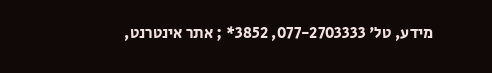מידע, טל' 077-2703333, 3852* ; אתר אינטרנט,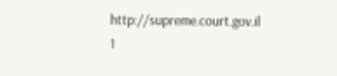http://supreme.court.gov.il
1